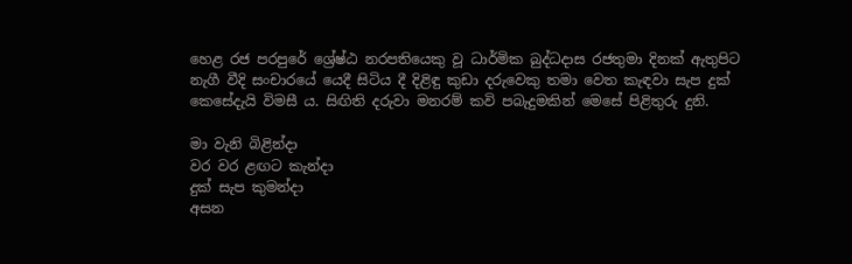හෙළ රජ පරපුරේ ශ්‍රේෂ්ඨ නරපතියෙකු වූ ධාර්මික බුද්ධදාස රජතුමා දිනක් ඇතුපිට නැගී වීදි සංචාරයේ යෙදී සිටිය දී දිළිඳු කුඩා දරුවෙකු තමා වෙත කැඳවා සැප දුක් කෙසේදැයි විමසී ය. සිඟිති දරුවා මනරම් කවි පබැදුමකින් මෙසේ පිළිතුරු දුනි.

මා වැනි බිළින්දා
වර වර ළඟට කැන්දා
දුක් සැප කුමන්දා
අසන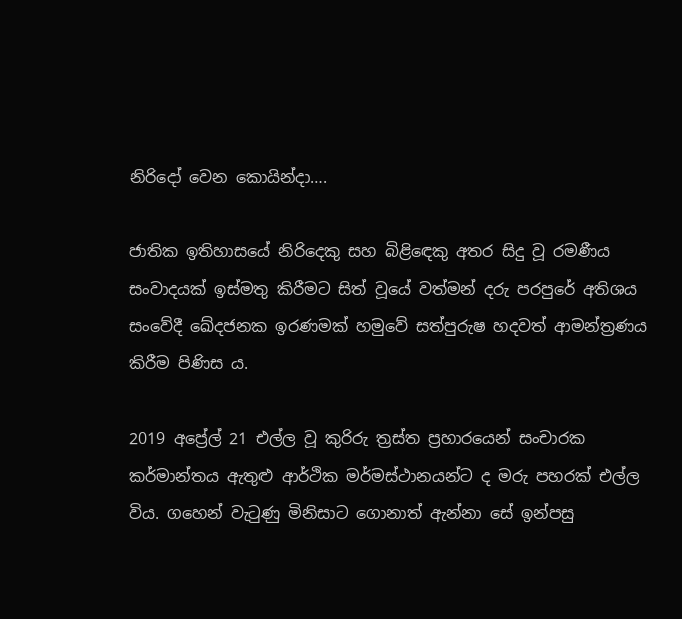නිරිදෝ වෙන කොයින්දා….

ජාතික ඉතිහාසයේ නිරිදෙකු සහ බිළිඳෙකු අතර සිදු වූ රමණීය සංවාදයක් ඉස්මතු කිරීමට සිත් වූයේ වත්මන් දරු පරපුරේ අතිශය සංවේදී ඛේදජනක ඉරණමක් හමුවේ සත්පුරුෂ හදවත් ආමන්ත්‍රණය කිරීම පිණිස ය.

2019 අප්‍රේල් 21 එල්ල වූ කුරිරු ත්‍රස්ත ප්‍රහාරයෙන් සංචාරක කර්මාන්තය ඇතුළු ආර්ථික මර්මස්ථානයන්ට ද මරු පහරක් එල්ල විය. ගහෙන් වැටුණු මිනිසාට ගොනාත් ඇන්නා සේ ඉන්පසු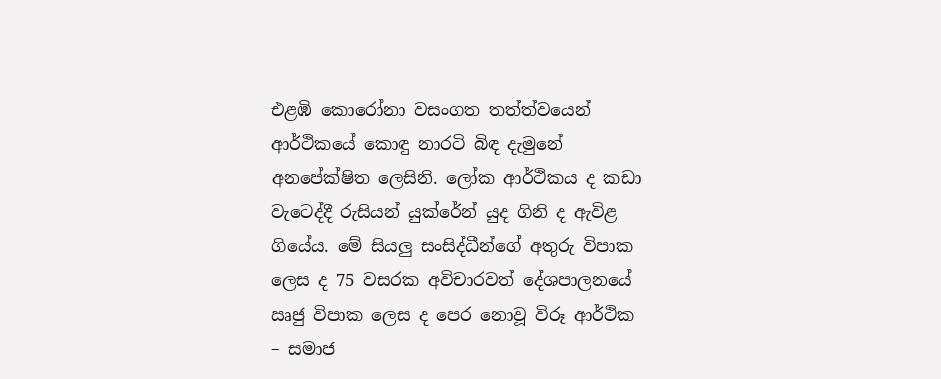එළඹි කොරෝනා වසංගත තත්ත්වයෙන් ආර්ථිකයේ කොඳු නාරටි බිඳ දැමුනේ අනපේක්ෂිත ලෙසිනි. ලෝක ආර්ථිකය ද කඩා වැටෙද්දී රුසියන් යුක්රේන් යුද ගිනි ද ඇවිළ ගියේය. මේ සියලු සංසිද්ධීන්ගේ අතුරු විපාක ලෙස ද 75 වසරක අවිචාරවත් දේශපාලනයේ ඍජු විපාක ලෙස ද පෙර නොවූ විරූ ආර්ථික – සමාජ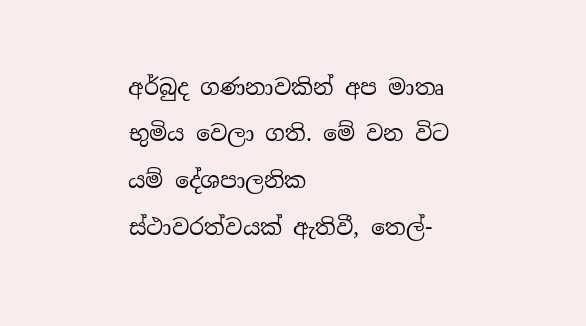අර්බුද ගණනාවකින් අප මාතෘ භුමිය වෙලා ගති. මේ වන විට යම් දේශපාලනික ස්ථාවරත්වයක් ඇතිවී, තෙල්-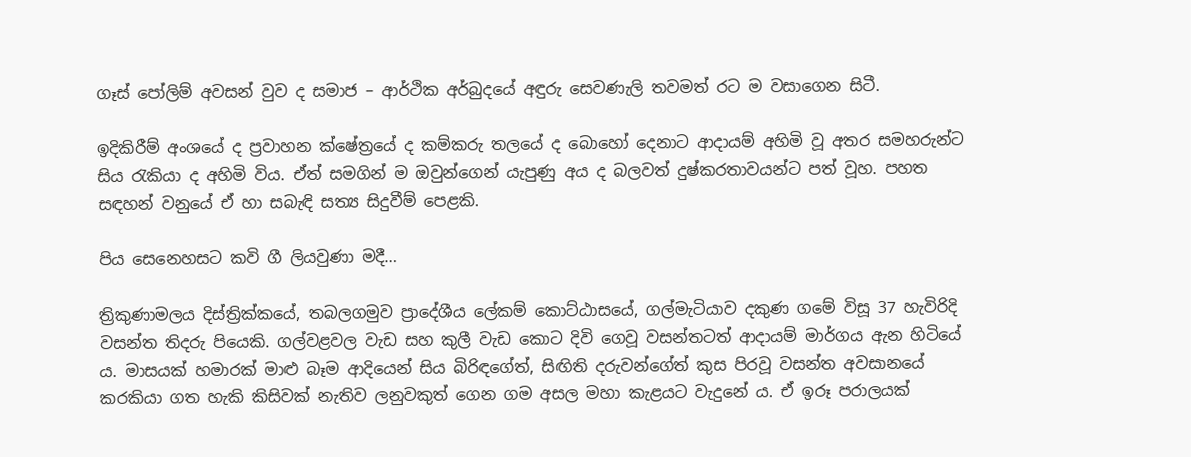ගෑස් පෝලිම් අවසන් වුව ද සමාජ – ආර්ථික අර්බුදයේ අඳුරු සෙවණැලි තවමත් රට ම වසාගෙන සිටී.

ඉදිකිරීම් අංශයේ ද ප්‍රවාහන ක්ෂේත්‍රයේ ද කම්කරු තලයේ ද බොහෝ දෙනාට ආදායම් අහිමි වූ අතර සමහරුන්ට සිය රැකියා ද අහිමි විය. ඒත් සමගින් ම ඔවුන්ගෙන් යැපුණු අය ද බලවත් දුෂ්කරතාවයන්ට පත් වූහ. පහත සඳහන් වනුයේ ඒ හා සබැඳි සත්‍ය සිදුවීම් පෙළකි.

පිය සෙනෙහසට කවි ගී ලියවුණා මදී…

ත්‍රිකුණාමලය දිස්ත්‍රික්කයේ, තබලගමුව ප්‍රාදේශීය ලේකම් කොට්ඨාසයේ, ගල්මැටියාව දකුණ ගමේ විසූ 37 හැවිරිදි වසන්ත තිදරු පියෙකි. ගල්වළවල වැඩ සහ කුලී වැඩ කොට දිවි ගෙවූ වසන්තටත් ආදායම් මාර්ගය ඇන හිටියේ ය. මාසයක් හමාරක් මාළු බෑම ආදියෙන් සිය බිරිඳගේත්, සිඟිති දරුවන්ගේත් කුස පිරවූ වසන්ත අවසානයේ කරකියා ගත හැකි කිසිවක් නැතිව ලනුවකුත් ගෙන ගම අසල මහා කැළයට වැදුනේ ය. ඒ ඉරූ පරාලයක්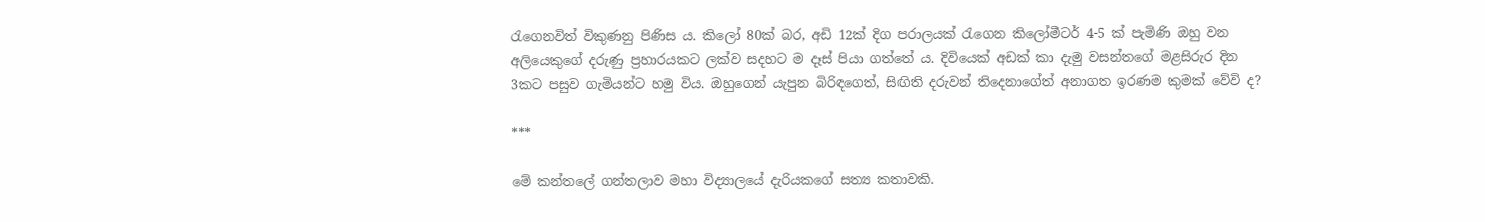රැගෙනවිත් විකුණනු පිණිස ය. කිලෝ 80ක් බර, අඩි 12ක් දිග පරාලයක් රැගෙන කිලෝමීටර් 4-5 ක් පැමිණි ඔහු වන අලියෙකුගේ දරුණු ප්‍රහාරයකට ලක්ව සදහට ම දෑස් පියා ගත්තේ ය. දිවියෙක් අඩක් කා දැමු වසන්තගේ මළසිරුර දින 3කට පසුව ගැමියන්ට හමු විය. ඔහුගෙන් යැපුන බිරිඳගෙත්, සිඟිති දරුවන් තිදෙනාගේත් අනාගත ඉරණම කුමක් වේවි ද?

***

මේ කන්තලේ ගන්තලාව මහා විද්‍යාලයේ දැරියකගේ සත්‍ය කතාවකි.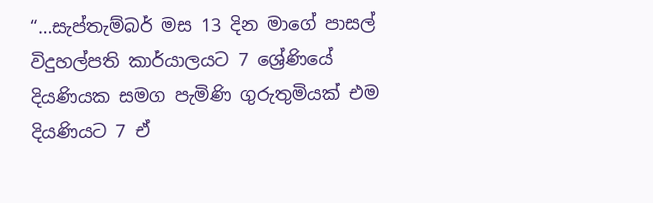“…සැප්තැම්බර් මස 13 දින මාගේ පාසල් විදුහල්පති කාර්යාලයට 7 ශ්‍රේණියේ දියණියක සමග පැමිණි ගුරුතුමියක් එම දියණියට 7 ඒ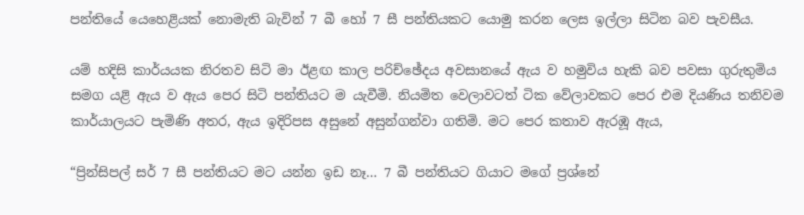පන්තියේ යෙහෙළියක් නොමැති බැවින් 7 බී හෝ 7 සී පන්තියකට යොමු කරන ලෙස ඉල්ලා සිටින බව පැවසීය.

යම් හදිසි කාර්යයක නිරතව සිටි මා ඊළඟ කාල පරිච්ඡේදය අවසානයේ ඇය ව හමුවිය හැකි බව පවසා ගුරුතුමිය සමග යළි ඇය ව ඇය පෙර සිටි පන්තියට ම යැවීමි. නියමිත වෙලාවටත් ටික වේලාවකට පෙර එම දියණිය තනිවම කාර්යාලයට පැමිණි අතර, ඇය ඉදිරිපස අසුනේ අසුන්ගන්වා ගතිමි. මට පෙර කතාව ඇරඹූ ඇය,

“ප්‍රින්සිපල් සර් 7 සී පන්තියට මට යන්න ඉඩ නෑ… 7 බී පන්තියට ගියාට මගේ ප්‍රශ්නේ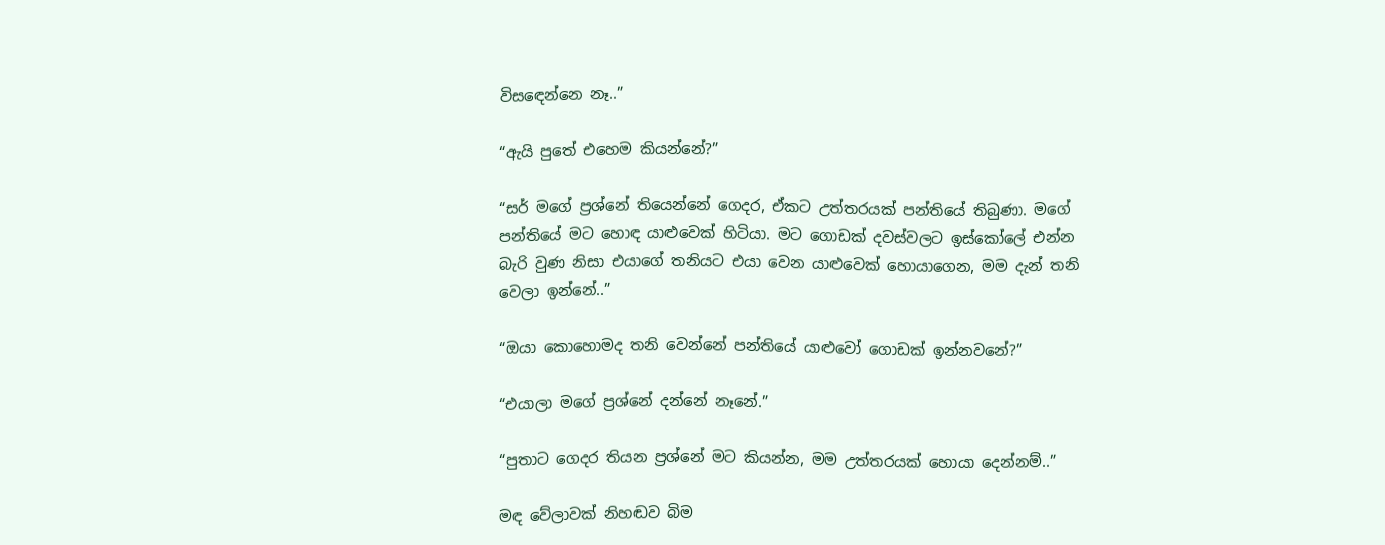විසඳෙන්නෙ නෑ..”

“ඇයි පුතේ එහෙම කියන්නේ?”

“සර් මගේ ප්‍රශ්නේ තියෙන්නේ ගෙදර, ඒකට උත්තරයක් පන්තියේ තිබුණා. මගේ පන්තියේ මට හොඳ යාළුවෙක් හිටියා. මට ගොඩක් දවස්වලට ඉස්කෝලේ එන්න බැරි වුණ නිසා එයාගේ තනියට එයා වෙන යාළුවෙක් හොයාගෙන, මම දැන් තනි වෙලා ඉන්නේ..”

“ඔයා කොහොමද තනි වෙන්නේ පන්තියේ යාළුවෝ ගොඩක් ඉන්නවනේ?”

“එයාලා මගේ ප්‍රශ්නේ දන්නේ නෑනේ.”

“පුතාට ගෙදර තියන ප්‍රශ්නේ මට කියන්න, මම උත්තරයක් හොයා දෙන්නම්..”

මඳ වේලාවක් නිහඬව බිම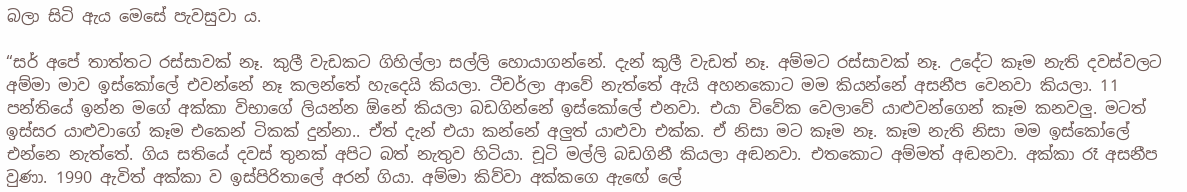බලා සිටි ඇය මෙසේ පැවසුවා ය.

“සර් අපේ තාත්තට රස්සාවක් නෑ. කුලී වැඩකට ගිහිල්ලා සල්ලි හොයාගන්නේ. දැන් කුලී වැඩත් නෑ. අම්මට රස්සාවක් නෑ. උදේට කෑම නැති දවස්වලට අම්මා මාව ඉස්කෝලේ එවන්නේ නෑ කලන්තේ හැදෙයි කියලා. ටීචර්ලා ආවේ නැත්තේ ඇයි අහනකොට මම කියන්නේ අසනීප වෙනවා කියලා. 11 පන්තියේ ඉන්න මගේ අක්කා විභාගේ ලියන්න ඕනේ කියලා බඩගින්නේ ඉස්කෝලේ එනවා. එයා විවේක වෙලාවේ යාළුවන්ගෙන් කෑම කනවලු. මටත් ඉස්සර යාළුවාගේ කෑම එකෙන් ටිකක් දුන්නා.. ඒත් දැන් එයා කන්නේ අලුත් යාළුවා එක්ක. ඒ නිසා මට කෑම නෑ. කෑම නැති නිසා මම ඉස්කෝලේ එන්නෙ නැත්තේ. ගිය සතියේ දවස් තුනක් අපිට බත් නැතුව හිටියා. චූටි මල්ලි බඩගිනී කියලා අඬනවා. එතකොට අම්මත් අඬනවා. අක්කා රෑ අසනීප වුණා. 1990 ඇවිත් අක්කා ව ඉස්පිරිතාලේ අරන් ගියා. අම්මා කිව්වා අක්කගෙ ඇඟේ ලේ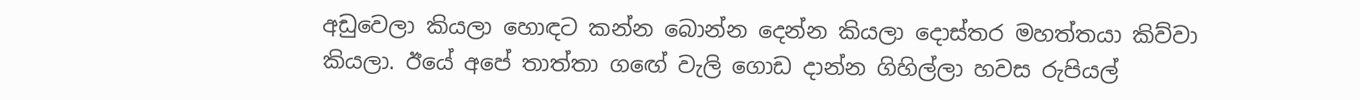අඩුවෙලා කියලා හොඳට කන්න බොන්න දෙන්න කියලා දොස්තර මහත්තයා කිව්වා කියලා. ඊයේ අපේ තාත්තා ගඟේ වැලි ගොඩ දාන්න ගිහිල්ලා හවස රුපියල්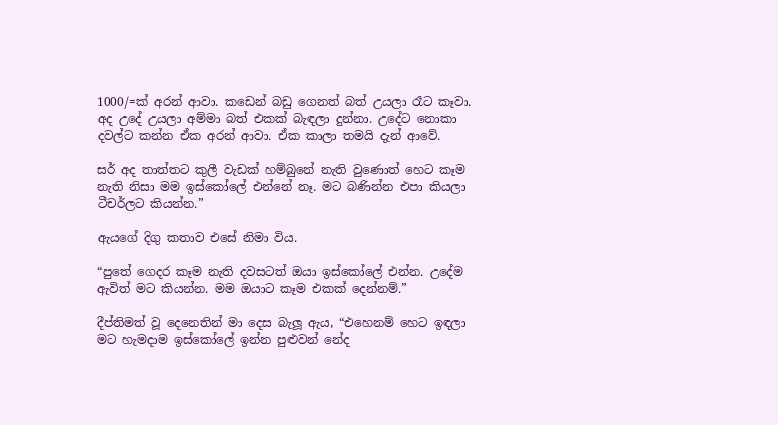1000/=ක් අරන් ආවා. කඩෙන් බඩු ගෙනත් බත් උයලා රෑට කෑවා. අද උදේ උයලා අම්මා බත් එකක් බැඳලා දුන්නා. උදේට නොකා දවල්ට කන්න ඒක අරන් ආවා. ඒක කාලා තමයි දැන් ආවේ.

සර් අද තාත්තට කුලී වැඩක් හම්බුනේ නැති වුණොත් හෙට කෑම නැති නිසා මම ඉස්කෝලේ එන්නේ නෑ. මට බණින්න එපා කියලා ටීචර්ලට කියන්න.”

ඇයගේ දිගු කතාව එසේ නිමා විය.

“පුතේ ගෙදර කෑම නැති දවසටත් ඔයා ඉස්කෝලේ එන්න. උදේම ඇවිත් මට කියන්න. මම ඔයාට කෑම එකක් දෙන්නම්.”

දීප්තිමත් වූ දෙනෙතින් මා දෙස බැලූ ඇය, “එහෙනම් හෙට ඉඳලා මට හැමදාම ඉස්කෝලේ ඉන්න පුළුවන් නේද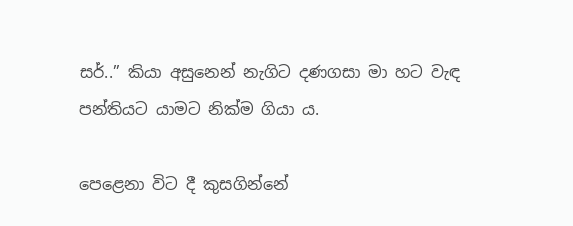සර්..” කියා අසුනෙන් නැගිට දණගසා මා හට වැඳ පන්තියට යාමට නික්ම ගියා ය.

පෙළෙනා විට දී කුසගින්නේ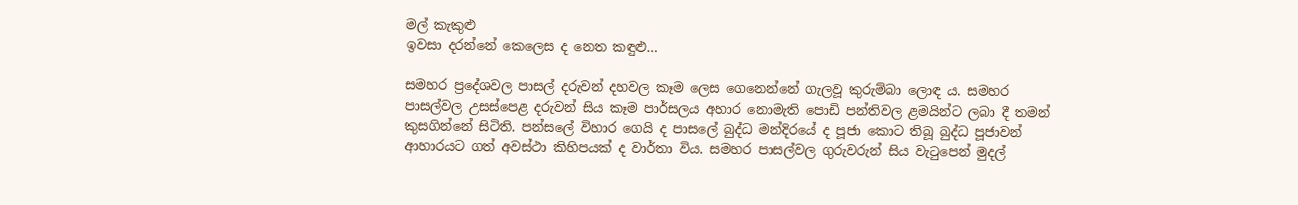මල් කැකුළු
ඉවසා දරන්නේ කෙලෙස ද නෙත කඳුළු…

සමහර ප්‍රදේශවල පාසල් දරුවන් දහවල කෑම ලෙස ගෙනෙන්නේ ගැලවූ කුරුම්බා ලොඳ ය. සමහර පාසල්වල උසස්පෙළ දරුවන් සිය කෑම පාර්සලය අහාර නොමැති පොඩි පන්තිවල ළමයින්ට ලබා දී තමන් කුසගින්නේ සිටිති. පන්සලේ විහාර ගෙයි ද පාසලේ බුද්ධ මන්දිරයේ ද පූජා කොට තිබූ බුද්ධ පූජාවන් ආහාරයට ගත් අවස්ථා කිහිපයක් ද වාර්තා විය. සමහර පාසල්වල ගුරුවරුන් සිය වැටුපෙන් මුදල්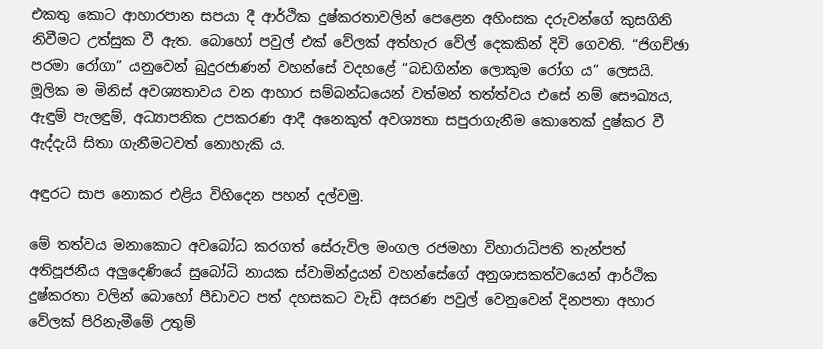එකතු කොට ආහාරපාන සපයා දී ආර්ථික දුෂ්කරතාවලින් පෙළෙන අහිංසක දරුවන්ගේ කුසගිනි නිවීමට උත්සුක වී ඇත. බොහෝ පවුල් එක් වේලක් අත්හැර වේල් දෙකකින් දිවි ගෙවති. “ජිගච්ඡා පරමා රෝගා” යනුවෙන් බුදුරජාණන් වහන්සේ වදහළේ “බඩගින්න ලොකුම රෝග ය” ලෙසයි. මූලික ම මිනිස් අවශ්‍යතාවය වන ආහාර සම්බන්ධයෙන් වත්මන් තත්ත්වය එසේ නම් සෞඛ්‍යය, ඇඳුම් පැලඳුම්, අධ්‍යාපනික උපකරණ ආදී අනෙකුත් අවශ්‍යතා සපුරාගැනීම කොතෙක් දුෂ්කර වී ඇද්දැයි සිතා ගැනීමටවත් නොහැකි ය.

අඳුරට සාප නොකර එළිය විහිදෙන පහන් දල්වමු.

මේ තත්වය මනාකොට අවබෝධ කරගත් සේරුවිල මංගල රජමහා විහාරාධිපති තැන්පත් අතිපූජනීය අලුදෙණියේ සුබෝධි නායක ස්වාමින්ද්‍රයන් වහන්සේගේ අනුශාසකත්වයෙන් ආර්ථික දුෂ්කරතා වලින් බොහෝ පීඩාවට පත් දහසකට වැඩි අසරණ පවුල් වෙනුවෙන් දිනපතා අහාර වේලක් පිරිනැමීමේ උතුම්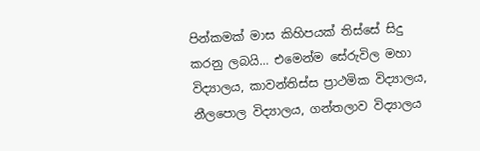පින්කමක් මාස කිහිපයක් තිස්සේ සිදු කරනු ලබයි… එමෙන්ම සේරුවිල මහා විද්‍යාලය, කාවන්තිස්ස ප්‍රාථමික විද්‍යාලය, නීලපොල විද්‍යාලය, ගන්තලාව විද්‍යාලය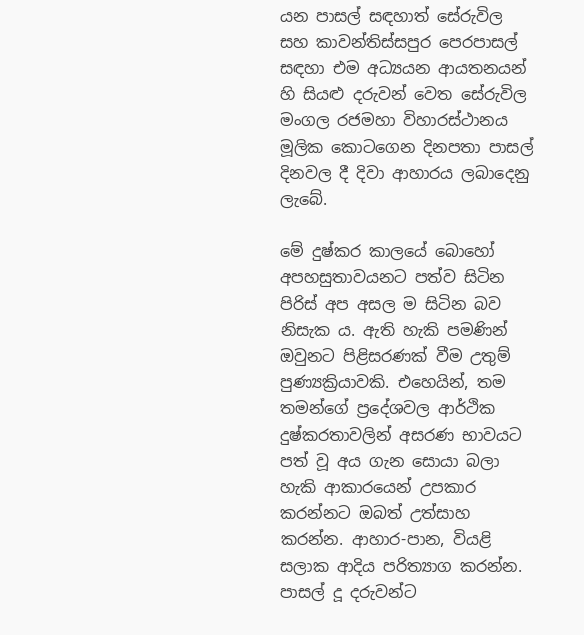යන පාසල් සඳහාත් සේරුවිල සහ කාවන්තිස්සපුර පෙරපාසල් සඳහා එම අධ්‍යයන ආයතනයන් හි සියළු දරුවන් වෙත සේරුවිල මංගල රජමහා විහාරස්ථානය මූලික කොටගෙන දිනපතා පාසල් දිනවල දී දිවා ආහාරය ලබාදෙනු ලැබේ.

මේ දුෂ්කර කාලයේ බොහෝ අපහසුතාවයනට පත්ව සිටින පිරිස් අප අසල ම සිටින බව නිසැක ය. ඇති හැකි පමණින් ඔවුනට පිළිසරණක් වීම උතුම් පුණ්‍යක්‍රියාවකි. එහෙයින්, තම තමන්ගේ ප්‍රදේශවල ආර්ථික දුෂ්කරතාවලින් අසරණ භාවයට පත් වූ අය ගැන සොයා බලා හැකි ආකාරයෙන් උපකාර කරන්නට ඔබත් උත්සාහ කරන්න. ආහාර-පාන, වියළි සලාක ආදිය පරිත්‍යාග කරන්න. පාසල් දූ දරුවන්ට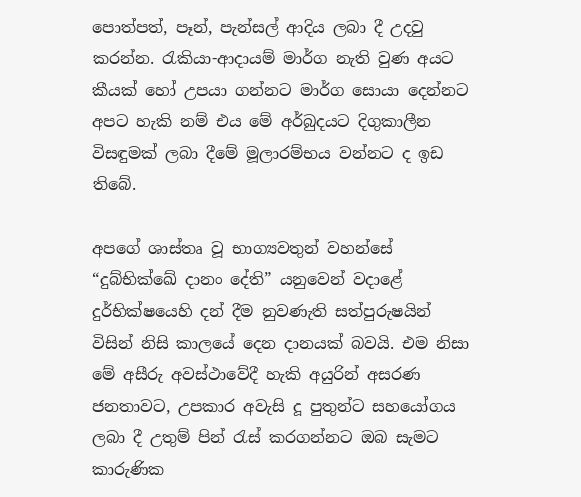පොත්පත්, පෑන්, පැන්සල් ආදිය ලබා දී උදවු කරන්න. රැකියා-ආදායම් මාර්ග නැති වුණ අයට කීයක් හෝ උපයා ගන්නට මාර්ග සොයා දෙන්නට අපට හැකි නම් එය මේ අර්බුදයට දිගුකාලීන විසඳුමක් ලබා දීමේ මූලාරම්භය වන්නට ද ඉඩ තිබේ.

අපගේ ශාස්තෘ වූ භාග්‍යවතුන් වහන්සේ “දුබ්භික්ඛේ දානං දේති” යනුවෙන් වදාළේ දුර්භික්ෂයෙහි දන් දීම නුවණැති සත්පුරුෂයින් විසින් නිසි කාලයේ දෙන දානයක් බවයි. එම නිසා මේ අසීරු අවස්ථාවේදී හැකි අයුරින් අසරණ ජනතාවට, උපකාර අවැසි දූ පුතුන්ට සහයෝගය ලබා දී උතුම් පින් රැස් කරගන්නට ඔබ සැමට කාරුණික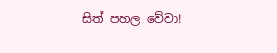සිත් පහල වේවා!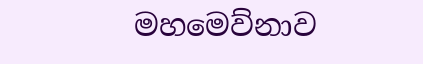මහමෙව්නාව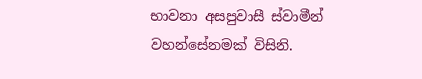භාවනා අසපුවාසී ස්වාමීන් වහන්සේනමක් විසිනි.